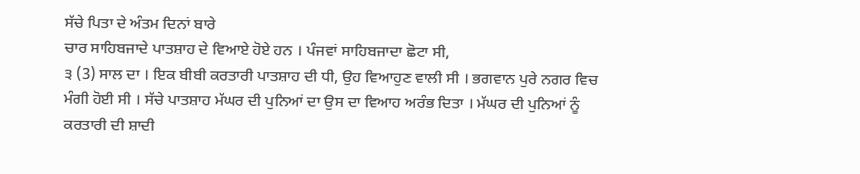ਸੱਚੇ ਪਿਤਾ ਦੇ ਅੰਤਮ ਦਿਨਾਂ ਬਾਰੇ
ਚਾਰ ਸਾਹਿਬਜਾਦੇ ਪਾਤਸ਼ਾਹ ਦੇ ਵਿਆਏ ਹੋਏ ਹਨ । ਪੰਜਵਾਂ ਸਾਹਿਬਜਾਦਾ ਛੋਟਾ ਸੀ,
੩ (3) ਸਾਲ ਦਾ । ਇਕ ਬੀਬੀ ਕਰਤਾਰੀ ਪਾਤਸ਼ਾਹ ਦੀ ਧੀ, ਉਹ ਵਿਆਹੁਣ ਵਾਲੀ ਸੀ । ਭਗਵਾਨ ਪੁਰੇ ਨਗਰ ਵਿਚ ਮੰਗੀ ਹੋਈ ਸੀ । ਸੱਚੇ ਪਾਤਸ਼ਾਹ ਮੱਘਰ ਦੀ ਪੁਨਿਆਂ ਦਾ ਉਸ ਦਾ ਵਿਆਹ ਅਰੰਭ ਦਿਤਾ । ਮੱਘਰ ਦੀ ਪੁਨਿਆਂ ਨੂੰ ਕਰਤਾਰੀ ਦੀ ਸ਼ਾਦੀ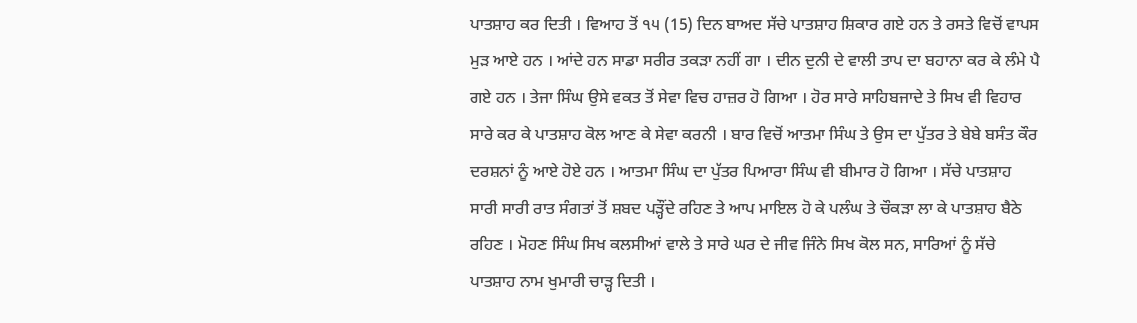ਪਾਤਸ਼ਾਹ ਕਰ ਦਿਤੀ । ਵਿਆਹ ਤੋਂ ੧੫ (15) ਦਿਨ ਬਾਅਦ ਸੱਚੇ ਪਾਤਸ਼ਾਹ ਸ਼ਿਕਾਰ ਗਏ ਹਨ ਤੇ ਰਸਤੇ ਵਿਚੋਂ ਵਾਪਸ ਮੁੜ ਆਏ ਹਨ । ਆਂਦੇ ਹਨ ਸਾਡਾ ਸਰੀਰ ਤਕੜਾ ਨਹੀਂ ਗਾ । ਦੀਨ ਦੁਨੀ ਦੇ ਵਾਲੀ ਤਾਪ ਦਾ ਬਹਾਨਾ ਕਰ ਕੇ ਲੰਮੇ ਪੈ ਗਏ ਹਨ । ਤੇਜਾ ਸਿੰਘ ਉਸੇ ਵਕਤ ਤੋਂ ਸੇਵਾ ਵਿਚ ਹਾਜ਼ਰ ਹੋ ਗਿਆ । ਹੋਰ ਸਾਰੇ ਸਾਹਿਬਜਾਦੇ ਤੇ ਸਿਖ ਵੀ ਵਿਹਾਰ ਸਾਰੇ ਕਰ ਕੇ ਪਾਤਸ਼ਾਹ ਕੋਲ ਆਣ ਕੇ ਸੇਵਾ ਕਰਨੀ । ਬਾਰ ਵਿਚੋਂ ਆਤਮਾ ਸਿੰਘ ਤੇ ਉਸ ਦਾ ਪੁੱਤਰ ਤੇ ਬੇਬੇ ਬਸੰਤ ਕੌਰ ਦਰਸ਼ਨਾਂ ਨੂੰ ਆਏ ਹੋਏ ਹਨ । ਆਤਮਾ ਸਿੰਘ ਦਾ ਪੁੱਤਰ ਪਿਆਰਾ ਸਿੰਘ ਵੀ ਬੀਮਾਰ ਹੋ ਗਿਆ । ਸੱਚੇ ਪਾਤਸ਼ਾਹ ਸਾਰੀ ਸਾਰੀ ਰਾਤ ਸੰਗਤਾਂ ਤੋਂ ਸ਼ਬਦ ਪੜ੍ਹੌਂਦੇ ਰਹਿਣ ਤੇ ਆਪ ਮਾਇਲ ਹੋ ਕੇ ਪਲੰਘ ਤੇ ਚੌਕੜਾ ਲਾ ਕੇ ਪਾਤਸ਼ਾਹ ਬੈਠੇ ਰਹਿਣ । ਮੋਹਣ ਸਿੰਘ ਸਿਖ ਕਲਸੀਆਂ ਵਾਲੇ ਤੇ ਸਾਰੇ ਘਰ ਦੇ ਜੀਵ ਜਿੰਨੇ ਸਿਖ ਕੋਲ ਸਨ, ਸਾਰਿਆਂ ਨੂੰ ਸੱਚੇ ਪਾਤਸ਼ਾਹ ਨਾਮ ਖੁਮਾਰੀ ਚਾੜ੍ਹ ਦਿਤੀ ।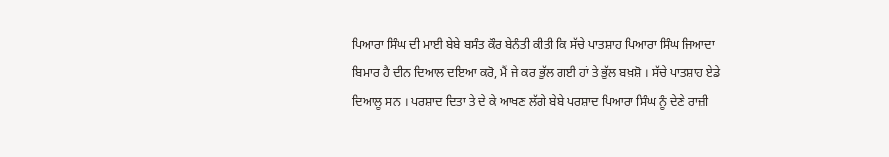ਪਿਆਰਾ ਸਿੰਘ ਦੀ ਮਾਈ ਬੇਬੇ ਬਸੰਤ ਕੌਰ ਬੇਨੰਤੀ ਕੀਤੀ ਕਿ ਸੱਚੇ ਪਾਤਸ਼ਾਹ ਪਿਆਰਾ ਸਿੰਘ ਜਿਆਦਾ ਬਿਮਾਰ ਹੈ ਦੀਨ ਦਿਆਲ ਦਇਆ ਕਰੋ, ਮੈਂ ਜੇ ਕਰ ਭੁੱਲ ਗਈ ਹਾਂ ਤੇ ਭੁੱਲ ਬਖ਼ਸ਼ੋ । ਸੱਚੇ ਪਾਤਸ਼ਾਹ ਏਡੇ ਦਿਆਲੂ ਸਨ । ਪਰਸ਼ਾਦ ਦਿਤਾ ਤੇ ਦੇ ਕੇ ਆਖਣ ਲੱਗੇ ਬੇਬੇ ਪਰਸ਼ਾਦ ਪਿਆਰਾ ਸਿੰਘ ਨੂੰ ਦੇਣੇ ਰਾਜ਼ੀ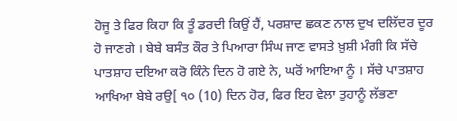ਹੋਜੂ ਤੇ ਫਿਰ ਕਿਹਾ ਕਿ ਤੂੰ ਡਰਦੀ ਕਿਉਂ ਹੈਂ, ਪਰਸ਼ਾਦ ਛਕਣ ਨਾਲ ਦੁਖ ਦਲਿੱਦਰ ਦੂਰ ਹੋ ਜਾਣਗੇ । ਬੇਬੇ ਬਸੰਤ ਕੌਰ ਤੇ ਪਿਆਰਾ ਸਿੰਘ ਜਾਣ ਵਾਸਤੇ ਖ਼ੁਸ਼ੀ ਮੰਗੀ ਕਿ ਸੱਚੇ ਪਾਤਸ਼ਾਹ ਦਇਆ ਕਰੋ ਕਿੰਨੇ ਦਿਨ ਹੋ ਗਏ ਨੇ, ਘਰੋਂ ਆਇਆ ਨੂੰ । ਸੱਚੇ ਪਾਤਸ਼ਾਹ ਆਖਿਆ ਬੇਬੇ ਰਉ[ ੧੦ (10) ਦਿਨ ਹੋਰ, ਫਿਰ ਇਹ ਵੇਲਾ ਤੁਹਾਨੂੰ ਲੱਭਣਾ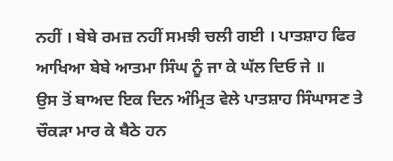ਨਹੀਂ । ਬੇਬੇ ਰਮਜ਼ ਨਹੀਂ ਸਮਝੀ ਚਲੀ ਗਈ । ਪਾਤਸ਼ਾਹ ਫਿਰ ਆਖਿਆ ਬੇਬੇ ਆਤਮਾ ਸਿੰਘ ਨੂੰ ਜਾ ਕੇ ਘੱਲ ਦਿਓ ਜੇ ॥
ਉਸ ਤੋਂ ਬਾਅਦ ਇਕ ਦਿਨ ਅੰਮ੍ਰਿਤ ਵੇਲੇ ਪਾਤਸ਼ਾਹ ਸਿੰਘਾਸਣ ਤੇ ਚੌਕੜਾ ਮਾਰ ਕੇ ਬੈਠੇ ਹਨ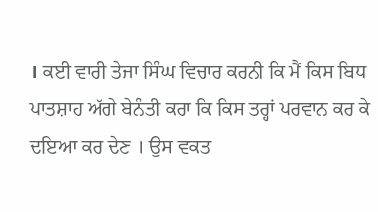। ਕਈ ਵਾਰੀ ਤੇਜਾ ਸਿੰਘ ਵਿਚਾਰ ਕਰਨੀ ਕਿ ਮੈਂ ਕਿਸ ਬਿਧ ਪਾਤਸ਼ਾਹ ਅੱਗੇ ਬੇਨੰਤੀ ਕਰਾ ਕਿ ਕਿਸ ਤਰ੍ਹਾਂ ਪਰਵਾਨ ਕਰ ਕੇ ਦਇਆ ਕਰ ਦੇਣ । ਉਸ ਵਕਤ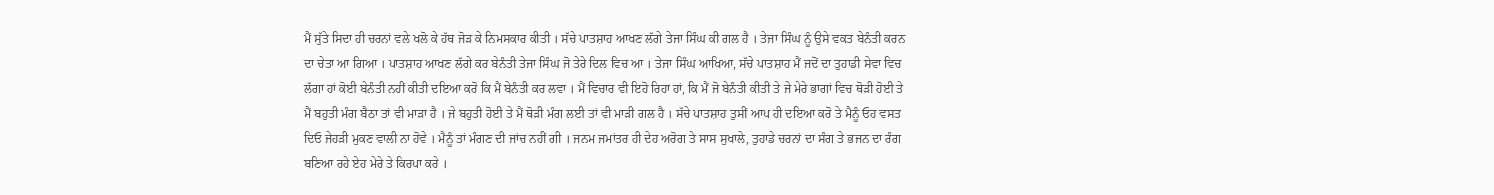ਮੈਂ ਸੁੱਤੇ ਸਿਦਾ ਹੀ ਚਰਨਾਂ ਵਲੇ ਖਲੋ ਕੇ ਹੱਥ ਜੋੜ ਕੇ ਨਿਮਸਕਾਰ ਕੀਤੀ । ਸੱਚੇ ਪਾਤਸ਼ਾਹ ਆਖਣ ਲੱਗੇ ਤੇਜਾ ਸਿੰਘ ਕੀ ਗਲ ਹੈ । ਤੇਜਾ ਸਿੰਘ ਨੂੰ ਉਸੇ ਵਕਤ ਬੇਨੰਤੀ ਕਰਨ ਦਾ ਚੇਤਾ ਆ ਗਿਆ । ਪਾਤਸ਼ਾਹ ਆਖਣ ਲੱਗੇ ਕਰ ਬੇਨੰਤੀ ਤੇਜਾ ਸਿੰਘ ਜੋ ਤੇਰੇ ਦਿਲ ਵਿਚ ਆ । ਤੇਜਾ ਸਿੰਘ ਆਖਿਆ, ਸੱਚੇ ਪਾਤਸ਼ਾਹ ਮੈਂ ਜਦੋਂ ਦਾ ਤੁਹਾਡੀ ਸੇਵਾ ਵਿਚ ਲੱਗਾ ਹਾਂ ਕੋਈ ਬੇਨੰਤੀ ਨਹੀਂ ਕੀਤੀ ਦਇਆ ਕਰੋ ਕਿ ਮੈਂ ਬੇਨੰਤੀ ਕਰ ਲਵਾ । ਮੈਂ ਵਿਚਾਰ ਵੀ ਇਹੋ ਰਿਹਾ ਹਾਂ, ਕਿ ਮੈਂ ਜੋ ਬੇਨੰਤੀ ਕੀਤੀ ਤੇ ਜੇ ਮੇਰੇ ਭਾਗਾਂ ਵਿਚ ਥੋੜੀ ਹੋਈ ਤੇ ਮੈਂ ਬਹੁਤੀ ਮੰਗ ਬੈਠਾ ਤਾਂ ਵੀ ਮਾੜਾ ਹੈ । ਜੇ ਬਹੁਤੀ ਹੋਈ ਤੇ ਮੈਂ ਥੋੜੀ ਮੰਗ ਲਈ ਤਾਂ ਵੀ ਮਾੜੀ ਗਲ ਹੈ । ਸੱਚੇ ਪਾਤਸ਼ਾਹ ਤੁਸੀਂ ਆਪ ਹੀ ਦਇਆ ਕਰੋ ਤੇ ਮੈਨੂੰ ਓਹ ਵਸਤ ਦਿਓ ਜੇਹੜੀ ਮੁਕਣ ਵਾਲੀ ਨਾ ਹੋਵੇ । ਮੈਨੂੰ ਤਾਂ ਮੰਗਣ ਦੀ ਜਾਂਚ ਨਹੀਂ ਗੀ । ਜਨਮ ਜਮਾਂਤਰ ਹੀ ਦੇਹ ਅਰੋਗ ਤੇ ਸਾਸ ਸੁਖਾਲੇ, ਤੁਹਾਡੇ ਚਰਨਾਂ ਦਾ ਸੰਗ ਤੇ ਭਜਨ ਦਾ ਰੰਗ ਬਣਿਆ ਰਹੇ ਏਹ ਮੇਰੇ ਤੇ ਕਿਰਪਾ ਕਰੇ ।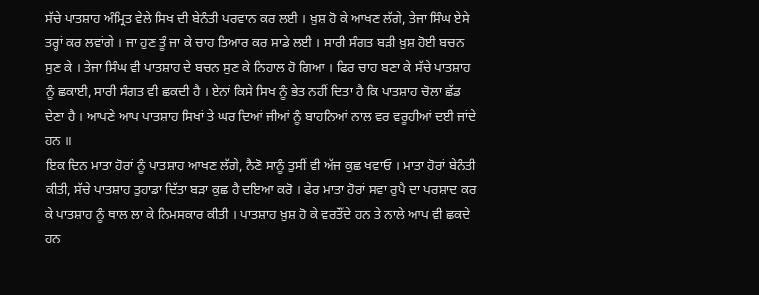ਸੱਚੇ ਪਾਤਸ਼ਾਹ ਅੰਮ੍ਰਿਤ ਵੇਲੇ ਸਿਖ ਦੀ ਬੇਨੰਤੀ ਪਰਵਾਨ ਕਰ ਲਈ । ਖ਼ੁਸ਼ ਹੋ ਕੇ ਆਖਣ ਲੱਗੇ, ਤੇਜਾ ਸਿੰਘ ਏਸੇ ਤਰ੍ਹਾਂ ਕਰ ਲਵਾਂਗੇ । ਜਾ ਹੁਣ ਤੂੰ ਜਾ ਕੇ ਚਾਹ ਤਿਆਰ ਕਰ ਸਾਡੇ ਲਈ । ਸਾਰੀ ਸੰਗਤ ਬੜੀ ਖ਼ੁਸ਼ ਹੋਈ ਬਚਨ ਸੁਣ ਕੇ । ਤੇਜਾ ਸਿੰਘ ਵੀ ਪਾਤਸ਼ਾਹ ਦੇ ਬਚਨ ਸੁਣ ਕੇ ਨਿਹਾਲ ਹੋ ਗਿਆ । ਫਿਰ ਚਾਹ ਬਣਾ ਕੇ ਸੱਚੇ ਪਾਤਸ਼ਾਹ ਨੂੰ ਛਕਾਈ, ਸਾਰੀ ਸੰਗਤ ਵੀ ਛਕਦੀ ਹੈ । ਏਨਾਂ ਕਿਸੇ ਸਿਖ ਨੂੰ ਭੇਤ ਨਹੀਂ ਦਿਤਾ ਹੈ ਕਿ ਪਾਤਸ਼ਾਹ ਚੋਲਾ ਛੱਡ ਦੇਣਾ ਹੈ । ਆਪਣੇ ਆਪ ਪਾਤਸ਼ਾਹ ਸਿਖਾਂ ਤੇ ਘਰ ਦਿਆਂ ਜੀਆਂ ਨੂੰ ਬਾਹਨਿਆਂ ਨਾਲ ਵਰ ਵਰੂਹੀਆਂ ਦਈ ਜਾਂਦੇ ਹਨ ॥
ਇਕ ਦਿਨ ਮਾਤਾ ਹੋਰਾਂ ਨੂੰ ਪਾਤਸ਼ਾਹ ਆਖਣ ਲੱਗੇ, ਨੈਣੋ ਸਾਨੂੰ ਤੁਸੀਂ ਵੀ ਅੱਜ ਕੁਛ ਖਵਾਓ । ਮਾਤਾ ਹੋਰਾਂ ਬੇਨੰਤੀ ਕੀਤੀ, ਸੱਚੇ ਪਾਤਸ਼ਾਹ ਤੁਹਾਡਾ ਦਿੱਤਾ ਬੜਾ ਕੁਛ ਹੈ ਦਇਆ ਕਰੋ । ਫੇਰ ਮਾਤਾ ਹੋਰਾਂ ਸਵਾ ਰੁਪੈ ਦਾ ਪਰਸ਼ਾਦ ਕਰ ਕੇ ਪਾਤਸ਼ਾਹ ਨੂੰ ਥਾਲ ਲਾ ਕੇ ਨਿਮਸਕਾਰ ਕੀਤੀ । ਪਾਤਸ਼ਾਹ ਖ਼ੁਸ਼ ਹੋ ਕੇ ਵਰਤੌਂਦੇ ਹਨ ਤੇ ਨਾਲੇ ਆਪ ਵੀ ਛਕਦੇ ਹਨ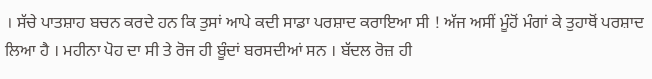। ਸੱਚੇ ਪਾਤਸ਼ਾਹ ਬਚਨ ਕਰਦੇ ਹਨ ਕਿ ਤੁਸਾਂ ਆਪੇ ਕਦੀ ਸਾਡਾ ਪਰਸ਼ਾਦ ਕਰਾਇਆ ਸੀ ! ਅੱਜ ਅਸੀਂ ਮੂੰਹੋਂ ਮੰਗਾਂ ਕੇ ਤੁਹਾਥੋਂ ਪਰਸ਼ਾਦ ਲਿਆ ਹੈ । ਮਹੀਨਾ ਪੋਹ ਦਾ ਸੀ ਤੇ ਰੋਜ ਹੀ ਬੂੰਦਾਂ ਬਰਸਦੀਆਂ ਸਨ । ਬੱਦਲ ਰੋਜ਼ ਹੀ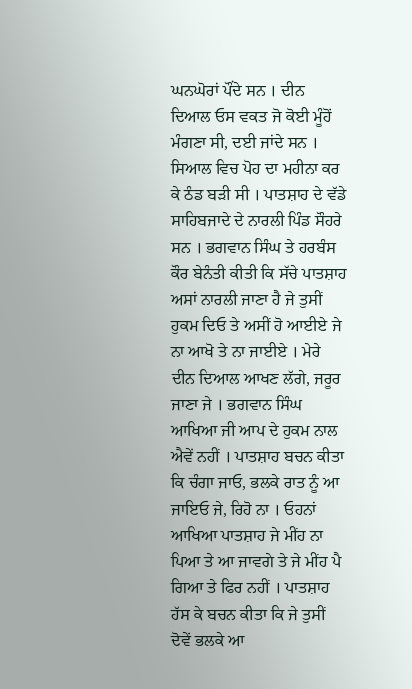ਘਨਘੋਰਾਂ ਪੌਂਦੇ ਸਨ । ਦੀਨ ਦਿਆਲ ਓਸ ਵਕਤ ਜੋ ਕੋਈ ਮੂੰਹੋਂ ਮੰਗਣਾ ਸੀ, ਦਈ ਜਾਂਦੇ ਸਨ । ਸਿਆਲ ਵਿਚ ਪੋਹ ਦਾ ਮਹੀਨਾ ਕਰ ਕੇ ਠੰਡ ਬੜੀ ਸੀ । ਪਾਤਸ਼ਾਹ ਦੇ ਵੱਡੇ ਸਾਹਿਬਜਾਦੇ ਦੇ ਨਾਰਲੀ ਪਿੰਡ ਸੌਹਰੇ ਸਨ । ਭਗਵਾਨ ਸਿੰਘ ਤੇ ਹਰਬੰਸ ਕੌਰ ਬੇਨੰਤੀ ਕੀਤੀ ਕਿ ਸੱਚੇ ਪਾਤਸ਼ਾਹ ਅਸਾਂ ਨਾਰਲੀ ਜਾਣਾ ਹੈ ਜੇ ਤੁਸੀਂ ਹੁਕਮ ਦਿਓ ਤੇ ਅਸੀਂ ਹੋ ਆਈਏ ਜੇ ਨਾ ਆਖੋ ਤੇ ਨਾ ਜਾਈਏ । ਮੇਰੇ ਦੀਨ ਦਿਆਲ ਆਖਣ ਲੱਗੇ, ਜਰੂਰ ਜਾਣਾ ਜੇ । ਭਗਵਾਨ ਸਿੰਘ ਆਖਿਆ ਜੀ ਆਪ ਦੇ ਹੁਕਮ ਨਾਲ ਐਵੇਂ ਨਹੀਂ । ਪਾਤਸ਼ਾਹ ਬਚਨ ਕੀਤਾ ਕਿ ਚੰਗਾ ਜਾਓ, ਭਲਕੇ ਰਾਤ ਨੂੰ ਆ ਜਾਇਓ ਜੇ, ਰਿਹੋ ਨਾ । ਓਹਨਾਂ ਆਖਿਆ ਪਾਤਸ਼ਾਹ ਜੇ ਮੀਂਹ ਨਾ ਪਿਆ ਤੇ ਆ ਜਾਵਗੇ ਤੇ ਜੇ ਮੀਂਹ ਪੈ ਗਿਆ ਤੇ ਫਿਰ ਨਹੀਂ । ਪਾਤਸ਼ਾਹ ਹੱਸ ਕੇ ਬਚਨ ਕੀਤਾ ਕਿ ਜੇ ਤੁਸੀਂ ਦੋਵੇਂ ਭਲਕੇ ਆ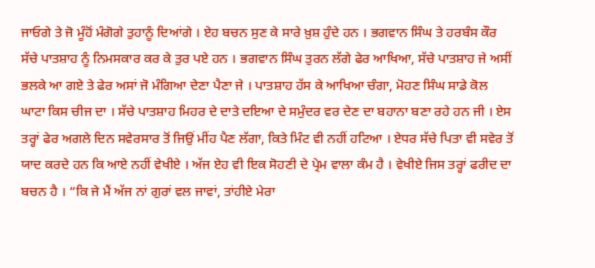ਜਾਓਗੇ ਤੇ ਜੋ ਮੂੰਹੋਂ ਮੰਗੋਗੇ ਤੁਹਾਨੂੰ ਦਿਆਂਗੇ । ਏਹ ਬਚਨ ਸੁਣ ਕੇ ਸਾਰੇ ਖ਼ੁਸ਼ ਹੁੰਦੇ ਹਨ । ਭਗਵਾਨ ਸਿੰਘ ਤੇ ਹਰਬੰਸ ਕੌਰ ਸੱਚੇ ਪਾਤਸ਼ਾਹ ਨੂੰ ਨਿਮਸਕਾਰ ਕਰ ਕੇ ਤੁਰ ਪਏ ਹਨ । ਭਗਵਾਨ ਸਿੰਘ ਤੁਰਨ ਲੱਗੇ ਫੇਰ ਆਖਿਆ, ਸੱਚੇ ਪਾਤਸ਼ਾਹ ਜੇ ਅਸੀਂ ਭਲਕੇ ਆ ਗਏ ਤੇ ਫੇਰ ਅਸਾਂ ਜੋ ਮੰਗਿਆ ਦੇਣਾ ਪੈਣਾ ਜੇ । ਪਾਤਸ਼ਾਹ ਹੱਸ ਕੇ ਆਖਿਆ ਚੰਗਾ, ਮੋਹਣ ਸਿੰਘ ਸਾਡੇ ਕੋਲ ਘਾਟਾ ਕਿਸ ਚੀਜ ਦਾ । ਸੱਚੇ ਪਾਤਸ਼ਾਹ ਮਿਹਰ ਦੇ ਦਾਤੇ ਦਇਆ ਦੇ ਸਮੁੰਦਰ ਵਰ ਦੇਣ ਦਾ ਬਹਾਨਾ ਬਣਾ ਰਹੇ ਹਨ ਜੀ । ਏਸ ਤਰ੍ਹਾਂ ਫੇਰ ਅਗਲੇ ਦਿਨ ਸਵੇਰਸਾਰ ਤੋਂ ਜਿਉਂ ਮੀਂਹ ਪੈਣ ਲੱਗਾ, ਕਿਤੇ ਮਿੰਟ ਵੀ ਨਹੀਂ ਹਟਿਆ । ਏਧਰ ਸੱਚੇ ਪਿਤਾ ਵੀ ਸਵੇਰ ਤੋਂ ਯਾਦ ਕਰਦੇ ਹਨ ਕਿ ਆਏ ਨਹੀਂ ਵੇਖੀਏ । ਅੱਜ ਏਹ ਵੀ ਇਕ ਸੋਹਣੀ ਦੇ ਪ੍ਰੇਮ ਵਾਲਾ ਕੰਮ ਹੈ । ਵੇਖੀਏ ਜਿਸ ਤਰ੍ਹਾਂ ਫਰੀਦ ਦਾ ਬਚਨ ਹੈ । “ਕਿ ਜੇ ਮੈਂ ਅੱਜ ਨਾਂ ਗੁਰਾਂ ਵਲ ਜਾਵਾਂ, ਤਾਂਹੀਏ ਮੇਰਾ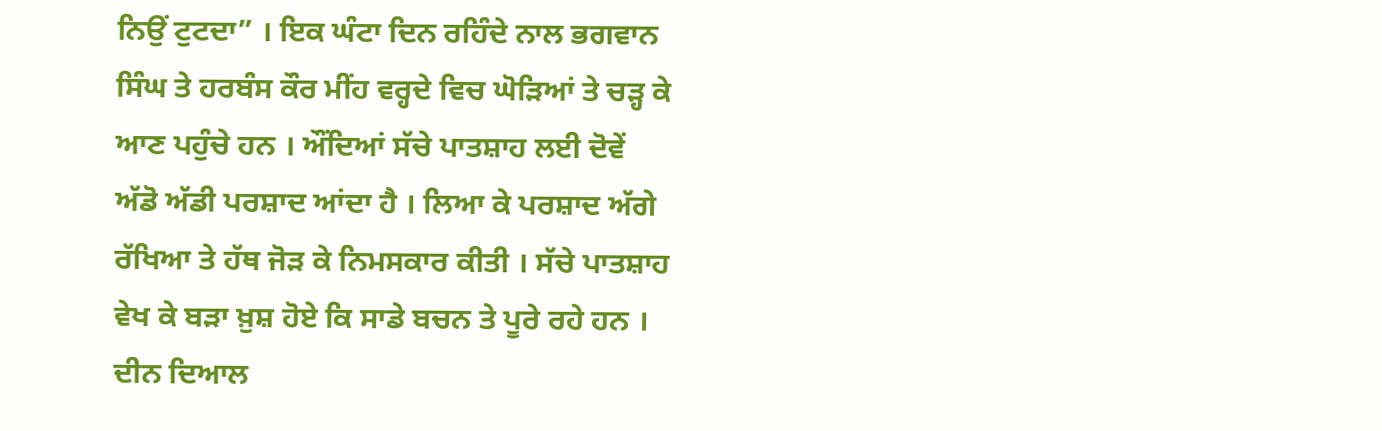ਨਿਉਂ ਟੁਟਦਾ” । ਇਕ ਘੰਟਾ ਦਿਨ ਰਹਿੰਦੇ ਨਾਲ ਭਗਵਾਨ ਸਿੰਘ ਤੇ ਹਰਬੰਸ ਕੌਰ ਮੀਂਹ ਵਰ੍ਹਦੇ ਵਿਚ ਘੋੜਿਆਂ ਤੇ ਚੜ੍ਹ ਕੇ ਆਣ ਪਹੁੰਚੇ ਹਨ । ਔਂਦਿਆਂ ਸੱਚੇ ਪਾਤਸ਼ਾਹ ਲਈ ਦੋਵੇਂ ਅੱਡੋ ਅੱਡੀ ਪਰਸ਼ਾਦ ਆਂਦਾ ਹੈ । ਲਿਆ ਕੇ ਪਰਸ਼ਾਦ ਅੱਗੇ ਰੱਖਿਆ ਤੇ ਹੱਥ ਜੋੜ ਕੇ ਨਿਮਸਕਾਰ ਕੀਤੀ । ਸੱਚੇ ਪਾਤਸ਼ਾਹ ਵੇਖ ਕੇ ਬੜਾ ਖ਼ੁਸ਼ ਹੋਏ ਕਿ ਸਾਡੇ ਬਚਨ ਤੇ ਪੂਰੇ ਰਹੇ ਹਨ । ਦੀਨ ਦਿਆਲ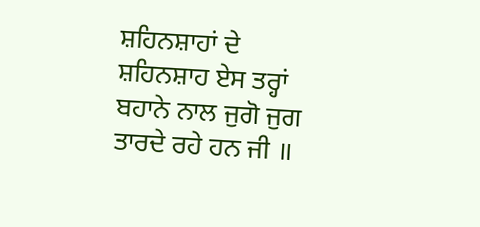ਸ਼ਹਿਨਸ਼ਾਹਾਂ ਦੇ ਸ਼ਹਿਨਸ਼ਾਹ ਏਸ ਤਰ੍ਹਾਂ ਬਹਾਨੇ ਨਾਲ ਜੁਗੋ ਜੁਗ ਤਾਰਦੇ ਰਹੇ ਹਨ ਜੀ ॥